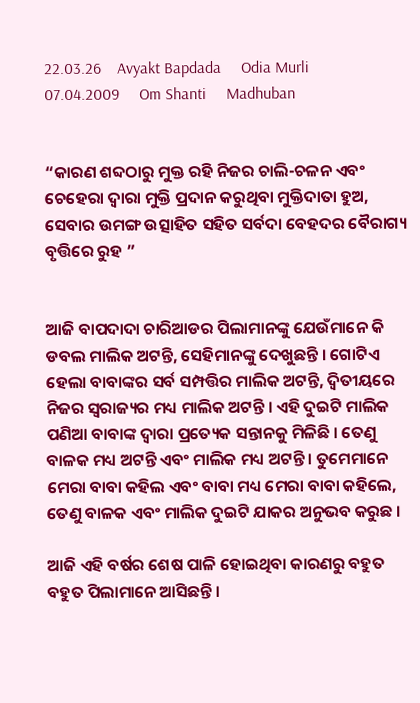22.03.26    Avyakt Bapdada     Odia Murli    07.04.2009     Om Shanti     Madhuban


“କାରଣ ଶବ୍ଦଠାରୁ ମୁକ୍ତ ରହି ନିଜର ଚାଲି-ଚଳନ ଏବଂ ଚେହେରା ଦ୍ୱାରା ମୁକ୍ତି ପ୍ରଦାନ କରୁଥିବା ମୁକ୍ତିଦାତା ହୁଅ, ସେବାର ଉମଙ୍ଗ ଉତ୍ସାହିତ ସହିତ ସର୍ବଦା ବେହଦର ବୈରାଗ୍ୟ ବୃତ୍ତିରେ ରୁହ ”


ଆଜି ବାପଦାଦା ଚାରିଆଡର ପିଲାମାନଙ୍କୁ ଯେଉଁମାନେ କି ଡବଲ ମାଲିକ ଅଟନ୍ତି, ସେହିମାନଙ୍କୁ ଦେଖୁଛନ୍ତି । ଗୋଟିଏ ହେଲା ବାବାଙ୍କର ସର୍ବ ସମ୍ପତ୍ତିର ମାଲିକ ଅଟନ୍ତି, ଦ୍ୱିତୀୟରେ ନିଜର ସ୍ୱରାଜ୍ୟର ମଧ୍ୟ ମାଲିକ ଅଟନ୍ତି । ଏହି ଦୁଇଟି ମାଲିକ ପଣିଆ ବାବାଙ୍କ ଦ୍ୱାରା ପ୍ରତ୍ୟେକ ସନ୍ତାନକୁ ମିଳିଛି । ତେଣୁ ବାଳକ ମଧ୍ୟ ଅଟନ୍ତି ଏବଂ ମାଲିକ ମଧ୍ୟ ଅଟନ୍ତି । ତୁମେମାନେ ମେରା ବାବା କହିଲ ଏବଂ ବାବା ମଧ୍ୟ ମେରା ବାବା କହିଲେ, ତେଣୁ ବାଳକ ଏବଂ ମାଲିକ ଦୁଇଟି ଯାକର ଅନୁଭବ କରୁଛ ।

ଆଜି ଏହି ବର୍ଷର ଶେଷ ପାଳି ହୋଇଥିବା କାରଣରୁ ବହୁତ ବହୁତ ପିଲାମାନେ ଆସିଛନ୍ତି ।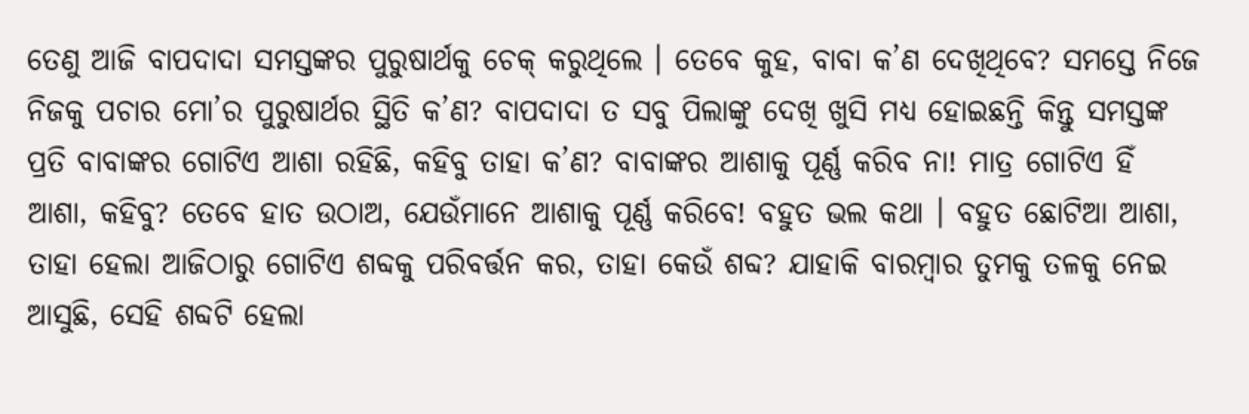ତେଣୁ ଆଜି ବାପଦାଦା ସମସ୍ତଙ୍କର ପୁରୁଷାର୍ଥକୁ ଚେକ୍ କରୁଥିଲେ । ତେବେ କୁହ, ବାବା କ’ଣ ଦେଖିଥିବେ? ସମସ୍ତେ ନିଜେ ନିଜକୁ ପଚାର ମୋ’ର ପୁରୁଷାର୍ଥର ସ୍ଥିତି କ’ଣ? ବାପଦାଦା ତ ସବୁ ପିଲାଙ୍କୁ ଦେଖି ଖୁସି ମଧ୍ୟ ହୋଇଛନ୍ତି କିନ୍ତୁ ସମସ୍ତଙ୍କ ପ୍ରତି ବାବାଙ୍କର ଗୋଟିଏ ଆଶା ରହିଛି, କହିବୁ ତାହା କ’ଣ? ବାବାଙ୍କର ଆଶାକୁ ପୂର୍ଣ୍ଣ କରିବ ନା! ମାତ୍ର ଗୋଟିଏ ହିଁ ଆଶା, କହିବୁ? ତେବେ ହାତ ଉଠାଅ, ଯେଉଁମାନେ ଆଶାକୁ ପୂର୍ଣ୍ଣ କରିବେ! ବହୁତ ଭଲ କଥା । ବହୁତ ଛୋଟିଆ ଆଶା, ତାହା ହେଲା ଆଜିଠାରୁ ଗୋଟିଏ ଶବ୍ଦକୁ ପରିବର୍ତ୍ତନ କର, ତାହା କେଉଁ ଶବ୍ଦ? ଯାହାକି ବାରମ୍ବାର ତୁମକୁ ତଳକୁ ନେଇ ଆସୁଛି, ସେହି ଶବ୍ଦଟି ହେଲା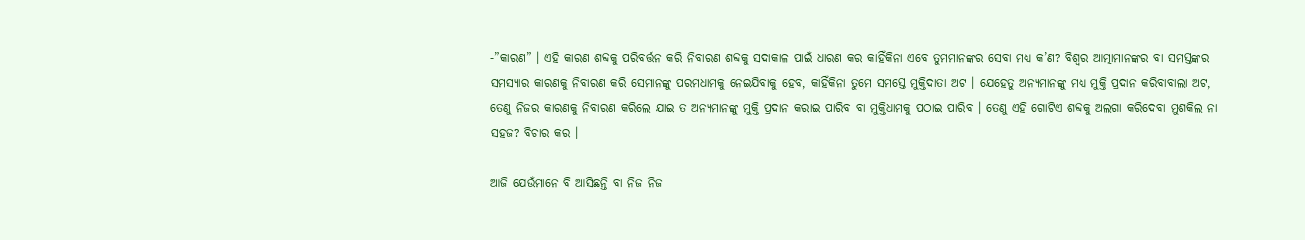-”କାରଣ” । ଏହି କାରଣ ଶବ୍ଦକୁ ପରିବର୍ତ୍ତନ କରି ନିବାରଣ ଶବ୍ଦକୁ ସଦାକାଳ ପାଇଁ ଧାରଣ କର କାହିଁକିନା ଏବେ ତୁମମାନଙ୍କର ସେବା ମଧ୍ୟ କ’ଣ? ବିଶ୍ୱର ଆତ୍ମାମାନଙ୍କର ବା ସମସ୍ତଙ୍କର ସମସ୍ୟାର କାରଣକୁ ନିବାରଣ କରି ସେମାନଙ୍କୁ ପରମଧାମକୁ ନେଇଯିବାକୁ ହେବ, କାହିଁକିନା ତୁମେ ସମସ୍ତେ ମୁକ୍ତିଦାତା ଅଟ । ଯେହେତୁ ଅନ୍ୟମାନଙ୍କୁ ମଧ୍ୟ ମୁକ୍ତି ପ୍ରଦାନ କରିବାବାଲା ଅଟ, ତେଣୁ ନିଜର କାରଣକୁ ନିବାରଣ କରିଲେ ଯାଇ ତ ଅନ୍ୟମାନଙ୍କୁ ମୁକ୍ତି ପ୍ରଦାନ କରାଇ ପାରିବ ବା ମୁକ୍ତିଧାମକୁ ପଠାଇ ପାରିବ । ତେଣୁ ଏହି ଗୋଟିଏ ଶବ୍ଦକୁ ଅଲଗା କରିଦେବା ମୁଶକିଲ ନା ସହଜ? ବିଚାର କର ।

ଆଜି ଯେଉଁମାନେ ବି ଆସିଛନ୍ତି ବା ନିଜ ନିଜ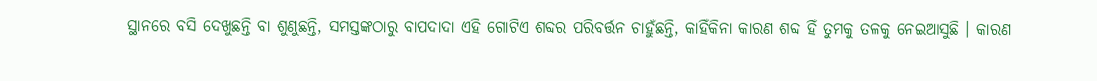ସ୍ଥାନରେ ବସି ଦେଖୁଛନ୍ତି ବା ଶୁଣୁଛନ୍ତି, ସମସ୍ତଙ୍କଠାରୁ ବାପଦାଦା ଏହି ଗୋଟିଏ ଶବ୍ଦର ପରିବର୍ତ୍ତନ ଚାହୁଁଛନ୍ତି, କାହିଁକିନା କାରଣ ଶବ୍ଦ ହିଁ ତୁମକୁ ତଳକୁ ନେଇଆସୁଛି । କାରଣ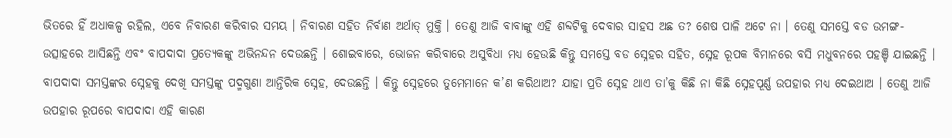ଭିତରେ ହିଁ ଅଧାକଳ୍ପ ରହିଲ, ଏବେ ନିବାରଣ କରିବାର ସମୟ । ନିବାରଣ ସହିତ ନିର୍ବାଣ ଅର୍ଥାତ୍ ମୁକ୍ତି । ତେଣୁ ଆଜି ବାବାଙ୍କୁ ଏହି ଶବ୍ଦଟିକୁ ଦେବାର ସାହସ ଅଛ ତ? ଶେଷ ପାଳି ଅଟେ ନା । ତେଣୁ ସମସ୍ତେ ବଡ ଉମଙ୍ଗ-ଉତ୍ସାହରେ ଆସିଛନ୍ତି ଏବଂ ବାପଦାଦା ପ୍ରତ୍ୟେକଙ୍କୁ ଅଭିନନ୍ଦନ ଦେଉଛନ୍ତି । ଶୋଇବାରେ, ଭୋଜନ କରିବାରେ ଅସୁବିଧା ମଧ୍ୟ ହେଉଛି କିନ୍ତୁ ସମସ୍ତେ ବଡ ସ୍ନେହର ସହିତ, ସ୍ନେହ ରୂପକ ବିମାନରେ ବସି ମଧୁବନରେ ପହଞ୍ଚି ଯାଇଛନ୍ତି । ବାପଦାଦା ସମସ୍ତଙ୍କର ସ୍ନେହକୁ ଦେଖି ସମସ୍ତଙ୍କୁ ପଦ୍ମଗୁଣା ଆନ୍ତିରିକ ସ୍ନେହ, ଦେଉଛନ୍ତି । କିନ୍ତୁ ସ୍ନେହରେ ତୁମେମାନେ କ’ଣ କରିଥାଅ? ଯାହା ପ୍ରତି ସ୍ନେହ ଥାଏ ତା’କୁ କିଛି ନା କିଛି ସ୍ନେହପୂର୍ଣ୍ଣ ଉପହାର ମଧ୍ୟ ଦେଇଥାଅ । ତେଣୁ ଆଜି ଉପହାର ରୂପରେ ବାପଦାଦା ଏହି କାରଣ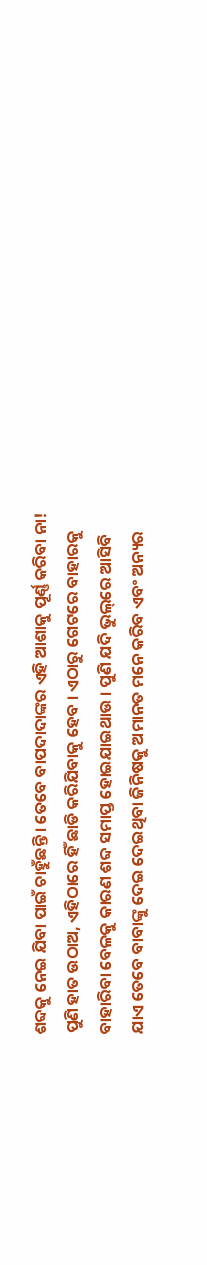ଶବ୍ଦକୁ ନେଇ ଯିବା ପାଇଁ ଚାହୁଁଛନ୍ତି । ତେବେ ବାପଦାଦାଙ୍କର ଏହି ଆଶାକୁ ପୂର୍ଣ୍ଣ କରିବା ନା! ପୁଣି ହାତ ଉଠାଅ, ଏହିଠାରେ ହିଁ ଛାଡି କରିଯିବାକୁ ହେବ । ଏଠାରୁ ଗେଟରେ ବାହାରକୁ ବାହାରିବା ବେଳକୁ କାରଣ ଶବ୍ଦ ସମାପ୍ତ ହୋଇଯାଇଥାଉ । ପୁଣି ଯଦି ଭୁଲ୍‌ରେ ଆସିବି ଯାଏ ତେବେ ବାବାଙ୍କୁ ଦେଇ ଦେଇଥିବା ଜିନିଷକୁ ଅମାନତ ମନେ କରିବ ଏବଂ ଅନ୍ୟର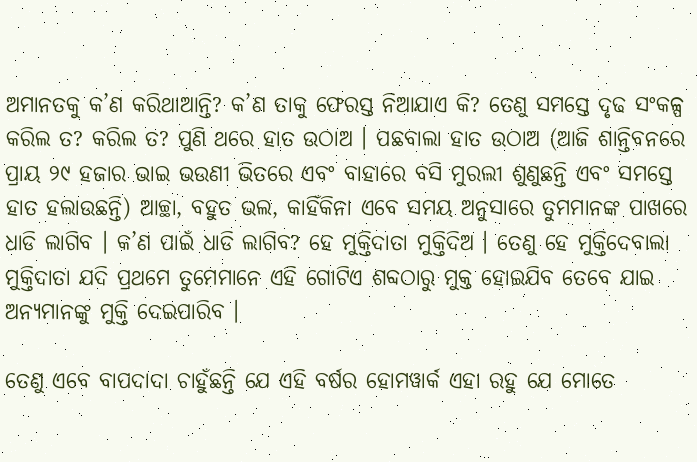ଅମାନତକୁ କ’ଣ କରିଥାଆନ୍ତି? କ’ଣ ତାକୁ ଫେରସ୍ତ ନିଆଯାଏ କି? ତେଣୁ ସମସ୍ତେ ଦୃଢ ସଂକଳ୍ପ କରିଲ ତ? କରିଲ ତ? ପୁଣି ଥରେ ହାତ ଉଠାଅ । ପଛବାଲା ହାତ ଉଠାଅ (ଆଜି ଶାନ୍ତିବନରେ ପ୍ରାୟ ୨୯ ହଜାର ଭାଇ ଭଉଣୀ ଭିତରେ ଏବଂ ବାହାରେ ବସି ମୁରଲୀ ଶୁଣୁଛନ୍ତି ଏବଂ ସମସ୍ତେ ହାତ ହଲାଉଛନ୍ତି) ଆଚ୍ଛା, ବହୁତ ଭଲ, କାହିଁକିନା ଏବେ ସମୟ ଅନୁସାରେ ତୁମମାନଙ୍କ ପାଖରେ ଧାଡି ଲାଗିବ । କ’ଣ ପାଇଁ ଧାଡି ଲାଗିବ? ହେ ମୁକ୍ତିଦାତା ମୁକ୍ତିଦିଅ । ତେଣୁ ହେ ମୁକ୍ତିଦେବାଲା ମୁକ୍ତିଦାତା ଯଦି ପ୍ରଥମେ ତୁମେମାନେ ଏହି ଗୋଟିଏ ଶବ୍ଦଠାରୁ ମୁକ୍ତ ହୋଇଯିବ ତେବେ ଯାଇ ଅନ୍ୟମାନଙ୍କୁ ମୁକ୍ତି ଦେଇପାରିବ ।

ତେଣୁ ଏବେ ବାପଦାଦା ଚାହୁଁଛନ୍ତି ଯେ ଏହି ବର୍ଷର ହୋମୱାର୍କ ଏହା ରହୁ ଯେ ମୋତେ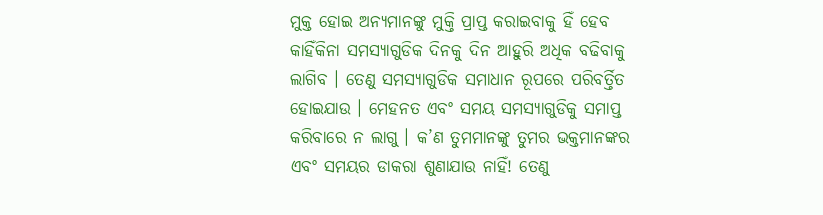ମୁକ୍ତ ହୋଇ ଅନ୍ୟମାନଙ୍କୁ ମୁକ୍ତି ପ୍ରାପ୍ତ କରାଇବାକୁ ହିଁ ହେବ କାହିଁକିନା ସମସ୍ୟାଗୁଡିକ ଦିନକୁ ଦିନ ଆହୁରି ଅଧିକ ବଢିବାକୁ ଲାଗିବ । ତେଣୁ ସମସ୍ୟାଗୁଡିକ ସମାଧାନ ରୂପରେ ପରିବର୍ତ୍ତିତ ହୋଇଯାଉ । ମେହନତ ଏବଂ ସମୟ ସମସ୍ୟାଗୁଡିକୁ ସମାପ୍ତ କରିବାରେ ନ ଲାଗୁ । କ’ଣ ତୁମମାନଙ୍କୁ ତୁମର ଭକ୍ତମାନଙ୍କର ଏବଂ ସମୟର ଡାକରା ଶୁଣାଯାଉ ନାହିଁ! ତେଣୁ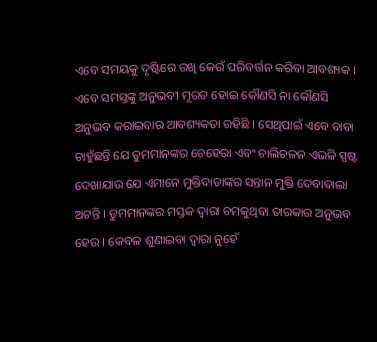ଏବେ ସମୟକୁ ଦୃଷ୍ଟିରେ ରଖି କେଉଁ ପରିବର୍ତ୍ତନ କରିବା ଆବଶ୍ୟକ । ଏବେ ସମସ୍ତଙ୍କୁ ଅନୁଭବୀ ମୂରତ ହୋଇ କୌଣସି ନା କୌଣସି ଅନୁଭବ କରାଇବାର ଆବଶ୍ୟକତା ରହିଛି । ସେଥିପାଇଁ ଏବେ ବାବା ଚାହୁଁଛନ୍ତି ଯେ ତୁମମାନଙ୍କର ଚେହେରା ଏବଂ ଚାଲିଚଳନ ଏଭଳି ସ୍ପଷ୍ଟ ଦେଖାଯାଉ ଯେ ଏମାନେ ମୁକ୍ତିଦାତାଙ୍କର ସନ୍ତାନ ମୁକ୍ତି ଦେବାବାଲା ଅଟନ୍ତି । ତୁମମାନଙ୍କର ମସ୍ତକ ଦ୍ୱାରା ଚମକୁଥିବା ତାରକାର ଅନୁଭବ ହେଉ । କେବଳ ଶୁଣାଇବା ଦ୍ୱାରା ନୁହେଁ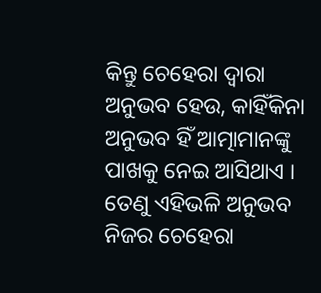କିନ୍ତୁ ଚେହେରା ଦ୍ୱାରା ଅନୁଭବ ହେଉ, କାହିଁକିନା ଅନୁଭବ ହିଁ ଆତ୍ମାମାନଙ୍କୁ ପାଖକୁ ନେଇ ଆସିଥାଏ । ତେଣୁ ଏହିଭଳି ଅନୁଭବ ନିଜର ଚେହେରା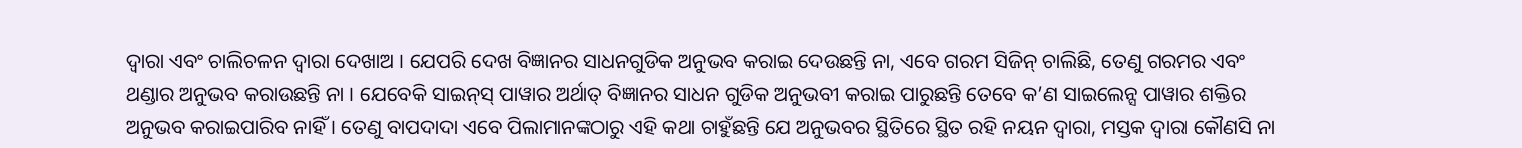ଦ୍ୱାରା ଏବଂ ଚାଲିଚଳନ ଦ୍ୱାରା ଦେଖାଅ । ଯେପରି ଦେଖ ବିଜ୍ଞାନର ସାଧନଗୁଡିକ ଅନୁଭବ କରାଇ ଦେଉଛନ୍ତି ନା, ଏବେ ଗରମ ସିଜିନ୍ ଚାଲିଛି, ତେଣୁ ଗରମର ଏବଂ ଥଣ୍ଡାର ଅନୁଭବ କରାଉଛନ୍ତି ନା । ଯେବେକି ସାଇନ୍‌ସ୍ ପାୱାର ଅର୍ଥାତ୍ ବିଜ୍ଞାନର ସାଧନ ଗୁଡିକ ଅନୁଭବୀ କରାଇ ପାରୁଛନ୍ତି ତେବେ କ’ଣ ସାଇଲେନ୍ସ ପାୱାର ଶକ୍ତିର ଅନୁଭବ କରାଇପାରିବ ନାହିଁ । ତେଣୁ ବାପଦାଦା ଏବେ ପିଲାମାନଙ୍କଠାରୁ ଏହି କଥା ଚାହୁଁଛନ୍ତି ଯେ ଅନୁଭବର ସ୍ଥିତିରେ ସ୍ଥିତ ରହି ନୟନ ଦ୍ୱାରା, ମସ୍ତକ ଦ୍ୱାରା କୌଣସି ନା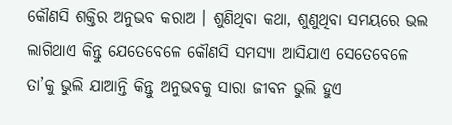କୌଣସି ଶକ୍ତିର ଅନୁଭବ କରାଅ । ଶୁଣିଥିବା କଥା, ଶୁଣୁଥିବା ସମୟରେ ଭଲ ଲାଗିଥାଏ କିନ୍ତୁ ଯେତେବେଳେ କୌଣସି ସମସ୍ୟା ଆସିଯାଏ ସେତେବେଳେ ତା’କୁ ଭୁଲି ଯାଆନ୍ତି କିନ୍ତୁ ଅନୁଭବକୁ ସାରା ଜୀବନ ଭୁଲି ହୁଏ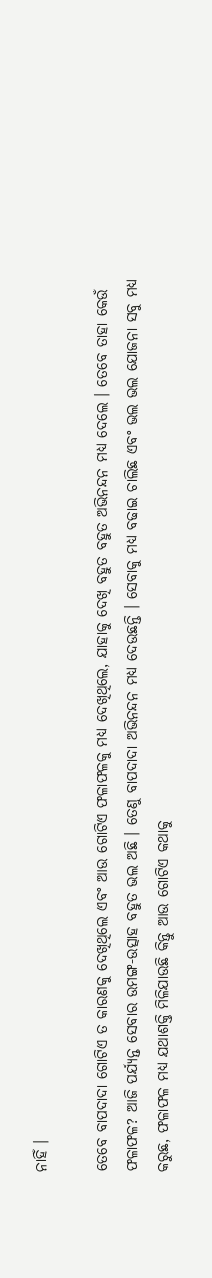ନାହିଁ ।

ତେବେ ବାପଦାଦା ଗୋଟିଏ ତ କାରଣକୁ ଦେଖିଥିଲେ ଏବଂ ଆଉ ଗୋଟିଏ ଫଳାଫଳକୁ ମଧ୍ୟ ଦେଖିଥିଲେ, ଯାହାକୁ ଦେଖି ବହୁତ ବହୁତ ଅଭିନନ୍ଦନ ମଧ୍ୟ ଦେଲେ । ତେବେ ତାହା କେଉଁ ଫଳାଫଳ? ଆଜି ପର୍ଯ୍ୟନ୍ତ ସେବାର ଉମଙ୍ଗ-ଉତ୍ସାହ ବହୁତ ଭଲ ଅଛି । ତେଣୁ ବାପଦାଦା ଅଭିନନ୍ଦନ ମଧ୍ୟ ଦେଉଛନ୍ତି । ସେବାକୁ ମଧ୍ୟ ବଢାଇ ଚାଲିଛ ଏବଂ ଭଲ ଭଲ ଯୋଜନା ସବୁ ମଧ୍ୟ କରୁଛ, ଫଳାଫଳ ମଧ୍ୟ ଯଥାଶକ୍ତି ମିଳିଯାଉଛି କିନ୍ତୁ ଆଉ ଗୋଟିଏ କଥାକୁ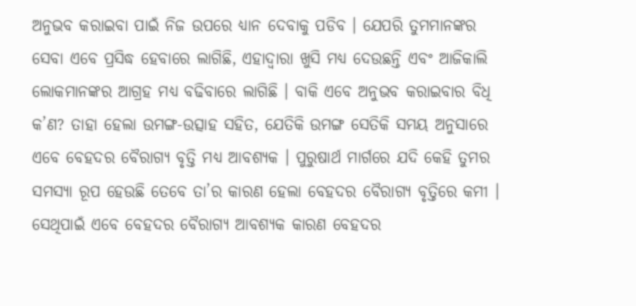ଅନୁଭବ କରାଇବା ପାଇଁ ନିଜ ଉପରେ ଧ୍ୟାନ ଦେବାକୁ ପଡିବ । ଯେପରି ତୁମମାନଙ୍କର ସେବା ଏବେ ପ୍ରସିଦ୍ଧ ହେବାରେ ଲାଗିଛି, ଏହାଦ୍ୱାରା ଖୁସି ମଧ୍ୟ ଦେଉଛନ୍ତି ଏବଂ ଆଜିକାଲି ଲୋକମାନଙ୍କର ଆଗ୍ରହ ମଧ୍ୟ ବଢିବାରେ ଲାଗିଛି । ବାକି ଏବେ ଅନୁଭବ କରାଇବାର ବିଧି କ’ଣ? ତାହା ହେଲା ଉମଙ୍ଗ-ଉତ୍ସାହ ସହିତ, ଯେତିକି ଉମଙ୍ଗ ସେତିକି ସମୟ ଅନୁସାରେ ଏବେ ବେହଦର ବୈରାଗ୍ୟ ବୃତ୍ତି ମଧ୍ୟ ଆବଶ୍ୟକ । ପୁରୁଷାର୍ଥ ମାର୍ଗରେ ଯଦି କେହି ତୁମର ସମସ୍ୟା ରୂପ ହେଉଛି ତେବେ ତା’ର କାରଣ ହେଲା ବେହଦର ବୈରାଗ୍ୟ ବୃତ୍ତିରେ କମୀ । ସେଥିପାଇଁ ଏବେ ବେହଦର ବୈରାଗ୍ୟ ଆବଶ୍ୟକ କାରଣ ବେହଦର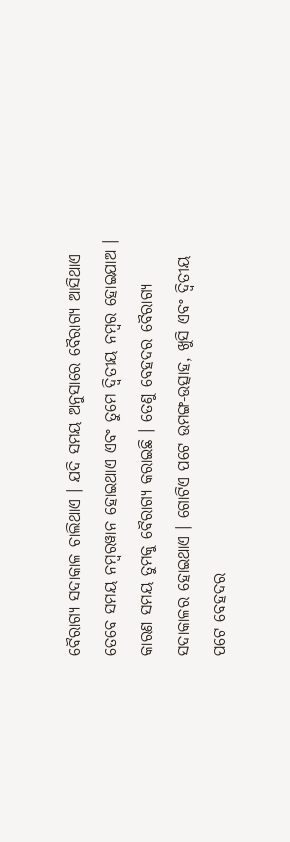ବୈରାଗ୍ୟ ସଦାକାଳ ଚାଲିଥାଏ । ଯଦି ସମୟ ଅନୁସାରେ ବୈରାଗ୍ୟ ଆସିଥାଏ ତେବେ ସମୟ ନମ୍ବରୱାନ ହୋଇଥାଏ ଏବଂ ତୁମେ ଦ୍ୱିତୀୟ ନମ୍ବର ହୋଇଯାଅ । କାରଣ ସମୟ ତୁମକୁ ବୈରାଗ୍ୟ କରାଇଛି । ତେଣୁ ବେହଦର ବୈରାଗ୍ୟ ସଦାକାଳର ହୋଇଥାଏ । ଗୋଟିଏ ପଟେ ଉମଙ୍ଗ-ଉତ୍ସାହ, ଖୁସି ଏବଂ ଦ୍ୱିତୀୟ ପଟେ ବେହଦର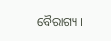ବୈରାଗ୍ୟ ।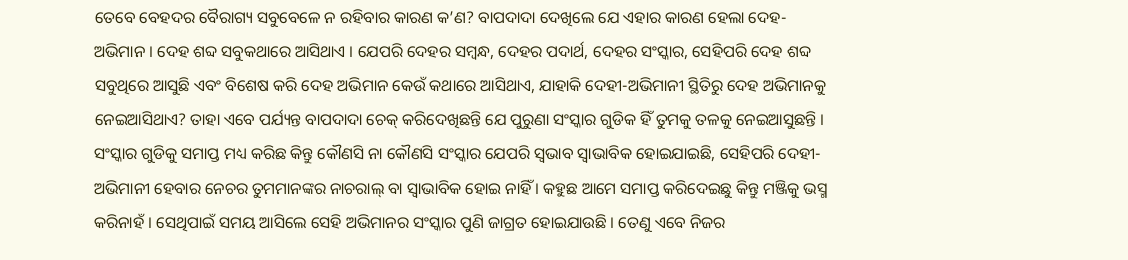ତେବେ ବେହଦର ବୈରାଗ୍ୟ ସବୁବେଳେ ନ ରହିବାର କାରଣ କ’ଣ? ବାପଦାଦା ଦେଖିଲେ ଯେ ଏହାର କାରଣ ହେଲା ଦେହ-ଅଭିମାନ । ଦେହ ଶବ୍ଦ ସବୁକଥାରେ ଆସିଥାଏ । ଯେପରି ଦେହର ସମ୍ବନ୍ଧ, ଦେହର ପଦାର୍ଥ, ଦେହର ସଂସ୍କାର, ସେହିପରି ଦେହ ଶବ୍ଦ ସବୁଥିରେ ଆସୁଛି ଏବଂ ବିଶେଷ କରି ଦେହ ଅଭିମାନ କେଉଁ କଥାରେ ଆସିଥାଏ, ଯାହାକି ଦେହୀ-ଅଭିମାନୀ ସ୍ଥିତିରୁ ଦେହ ଅଭିମାନକୁ ନେଇଆସିଥାଏ? ତାହା ଏବେ ପର୍ଯ୍ୟନ୍ତ ବାପଦାଦା ଚେକ୍ କରିଦେଖିଛନ୍ତି ଯେ ପୁରୁଣା ସଂସ୍କାର ଗୁଡିକ ହିଁ ତୁମକୁ ତଳକୁ ନେଇଆସୁଛନ୍ତି । ସଂସ୍କାର ଗୁଡିକୁ ସମାପ୍ତ ମଧ୍ୟ କରିଛ କିନ୍ତୁ କୌଣସି ନା କୌଣସି ସଂସ୍କାର ଯେପରି ସ୍ୱଭାବ ସ୍ୱାଭାବିକ ହୋଇଯାଇଛି, ସେହିପରି ଦେହୀ-ଅଭିମାନୀ ହେବାର ନେଚର ତୁମମାନଙ୍କର ନାଚରାଲ୍ ବା ସ୍ୱାଭାବିକ ହୋଇ ନାହିଁ । କହୁଛ ଆମେ ସମାପ୍ତ କରିଦେଇଛୁ କିନ୍ତୁ ମଞ୍ଜିକୁ ଭସ୍ମ କରିନାହଁ । ସେଥିପାଇଁ ସମୟ ଆସିଲେ ସେହି ଅଭିମାନର ସଂସ୍କାର ପୁଣି ଜାଗ୍ରତ ହୋଇଯାଉଛି । ତେଣୁ ଏବେ ନିଜର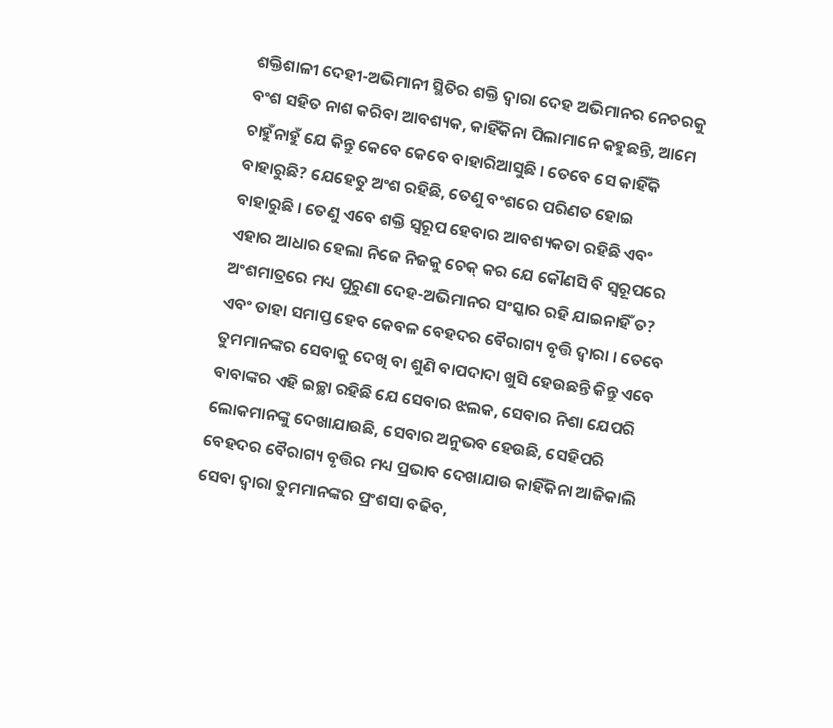ଶକ୍ତିଶାଳୀ ଦେହୀ-ଅଭିମାନୀ ସ୍ଥିତିର ଶକ୍ତି ଦ୍ୱାରା ଦେହ ଅଭିମାନର ନେଚରକୁ ବଂଶ ସହିତ ନାଶ କରିବା ଆବଶ୍ୟକ, କାହିଁକିନା ପିଲାମାନେ କହୁଛନ୍ତି, ଆମେ ଚାହୁଁନାହୁଁ ଯେ କିନ୍ତୁ କେବେ କେବେ ବାହାରିଆସୁଛି । ତେବେ ସେ କାହିଁକି ବାହାରୁଛି? ଯେହେତୁ ଅଂଶ ରହିଛି, ତେଣୁ ବଂଶରେ ପରିଣତ ହୋଇ ବାହାରୁଛି । ତେଣୁ ଏବେ ଶକ୍ତି ସ୍ୱରୂପ ହେବାର ଆବଶ୍ୟକତା ରହିଛି ଏବଂ ଏହାର ଆଧାର ହେଲା ନିଜେ ନିଜକୁ ଚେକ୍ କର ଯେ କୌଣସି ବି ସ୍ୱରୂପରେ ଅଂଶମାତ୍ରରେ ମଧ୍ୟ ପୁରୁଣା ଦେହ-ଅଭିମାନର ସଂସ୍କାର ରହି ଯାଇନାହିଁ ତ? ଏବଂ ତାହା ସମାପ୍ତ ହେବ କେବଳ ବେହଦର ବୈରାଗ୍ୟ ବୃତ୍ତି ଦ୍ୱାରା । ତେବେ ତୁମମାନଙ୍କର ସେବାକୁ ଦେଖି ବା ଶୁଣି ବାପଦାଦା ଖୁସି ହେଉଛନ୍ତି କିନ୍ତୁ ଏବେ ବାବାଙ୍କର ଏହି ଇଚ୍ଛା ରହିଛି ଯେ ସେବାର ଝଲକ, ସେବାର ନିଶା ଯେପରି ଲୋକମାନଙ୍କୁ ଦେଖାଯାଉଛି, ସେବାର ଅନୁଭବ ହେଉଛି, ସେହିପରି ବେହଦର ବୈରାଗ୍ୟ ବୃତ୍ତିର ମଧ୍ୟ ପ୍ରଭାବ ଦେଖାଯାଉ କାହିଁକିନା ଆଜିକାଲି ସେବା ଦ୍ୱାରା ତୁମମାନଙ୍କର ପ୍ରଂଶସା ବଢିବ,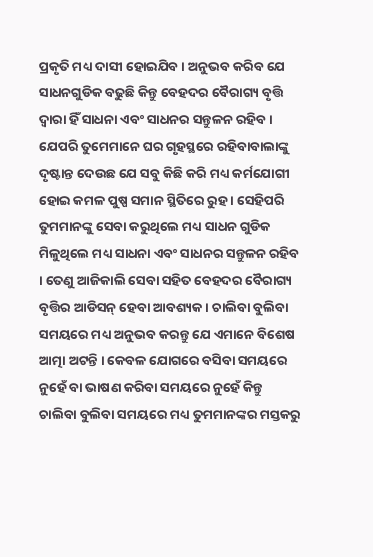ପ୍ରକୃତି ମଧ୍ୟ ଦାସୀ ହୋଇଯିବ । ଅନୁଭବ କରିବ ଯେ ସାଧନଗୁଡିକ ବଢୁଛି କିନ୍ତୁ ବେହଦର ବୈରାଗ୍ୟ ବୃତ୍ତି ଦ୍ୱାରା ହିଁ ସାଧନା ଏବଂ ସାଧନର ସନ୍ତୁଳନ ରହିବ । ଯେପରି ତୁମେମାନେ ଘର ଗୃହସ୍ଥରେ ରହିବାବାଲାଙ୍କୁ ଦୃଷ୍ଟାନ୍ତ ଦେଉଛ ଯେ ସବୁ କିଛି କରି ମଧ୍ୟ କର୍ମଯୋଗୀ ହୋଇ କମଳ ପୁଷ୍ପ ସମାନ ସ୍ଥିତିରେ ରୁହ । ସେହିପରି ତୁମମାନଙ୍କୁ ସେବା କରୁଥିଲେ ମଧ୍ୟ ସାଧନ ଗୁଡିକ ମିଳୁଥିଲେ ମଧ୍ୟ ସାଧନା ଏବଂ ସାଧନର ସନ୍ତୁଳନ ରହିବ । ତେଣୁ ଆଜିକାଲି ସେବା ସହିତ ବେହଦର ବୈରାଗ୍ୟ ବୃତ୍ତିର ଆଡିସନ୍ ହେବା ଆବଶ୍ୟକ । ଚାଲିବା ବୁଲିବା ସମୟରେ ମଧ୍ୟ ଅନୁଭବ କରନ୍ତୁ ଯେ ଏମାନେ ବିଶେଷ ଆତ୍ମା ଅଟନ୍ତି । କେବଳ ଯୋଗରେ ବସିବା ସମୟରେ ନୁହେଁ ବା ଭାଷଣ କରିବା ସମୟରେ ନୁହେଁ କିନ୍ତୁ ଚାଲିବା ବୁଲିବା ସମୟରେ ମଧ୍ୟ ତୁମମାନଙ୍କର ମସ୍ତକରୁ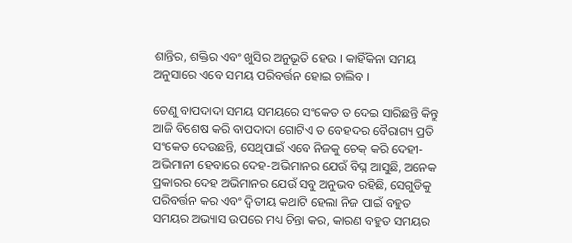ଶାନ୍ତିର, ଶକ୍ତିର ଏବଂ ଖୁସିର ଅନୁଭୂତି ହେଉ । କାହିଁକିନା ସମୟ ଅନୁସାରେ ଏବେ ସମୟ ପରିବର୍ତ୍ତନ ହୋଇ ଚାଲିବ ।

ତେଣୁ ବାପଦାଦା ସମୟ ସମୟରେ ସଂକେତ ତ ଦେଇ ସାରିଛନ୍ତି କିନ୍ତୁ ଆଜି ବିଶେଷ କରି ବାପଦାଦା ଗୋଟିଏ ତ ବେହଦର ବୈରାଗ୍ୟ ପ୍ରତି ସଂକେତ ଦେଉଛନ୍ତି, ସେଥିପାଇଁ ଏବେ ନିଜକୁ ଚେକ୍ କରି ଦେହୀ-ଅଭିମାନୀ ହେବାରେ ଦେହ-ଅଭିମାନର ଯେଉଁ ବିଘ୍ନ ଆସୁଛି, ଅନେକ ପ୍ରକାରର ଦେହ ଅଭିମାନର ଯେଉଁ ସବୁ ଅନୁଭବ ରହିଛି, ସେଗୁଡିକୁ ପରିବର୍ତ୍ତନ କର ଏବଂ ଦ୍ୱିତୀୟ କଥାଟି ହେଲା ନିଜ ପାଇଁ ବହୁତ ସମୟର ଅଭ୍ୟାସ ଉପରେ ମଧ୍ୟ ଚିନ୍ତା କର, କାରଣ ବହୁତ ସମୟର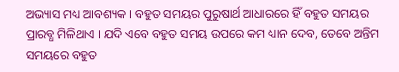ଅଭ୍ୟାସ ମଧ୍ୟ ଆବଶ୍ୟକ । ବହୁତ ସମୟର ପୁରୁଷାର୍ଥ ଆଧାରରେ ହିଁ ବହୁତ ସମୟର ପ୍ରାରବ୍ଧ ମିଳିଥାଏ । ଯଦି ଏବେ ବହୁତ ସମୟ ଉପରେ କମ ଧ୍ୟାନ ଦେବ, ତେବେ ଅନ୍ତିମ ସମୟରେ ବହୁତ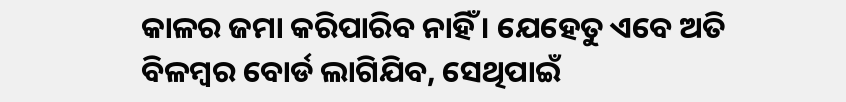କାଳର ଜମା କରିପାରିବ ନାହିଁ । ଯେହେତୁ ଏବେ ଅତି ବିଳମ୍ବର ବୋର୍ଡ ଲାଗିଯିବ, ସେଥିପାଇଁ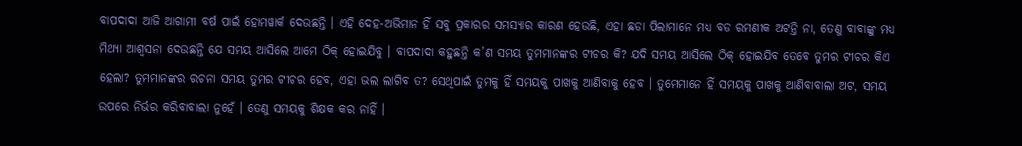ବାପଦାଦା ଆଜି ଆଗାମୀ ବର୍ଷ ପାଇଁ ହୋମୱାର୍କ ଦେଉଛନ୍ତି । ଏହି ଦେହ-ଅଭିମାନ ହିଁ ସବୁ ପ୍ରକାରର ସମସ୍ୟାର କାରଣ ହେଉଛି, ଏହା ଛଡା ପିଲାମାନେ ମଧ୍ୟ ବଡ ରମଣୀକ ଅଟନ୍ତି ନା, ତେଣୁ ବାବାଙ୍କୁ ମଧ୍ୟ ମିଥ୍ୟା ଆଶ୍ୱସନା ଦେଉଛନ୍ତି ଯେ ସମୟ ଆସିଲେ ଆମେ ଠିକ୍ ହୋଇଯିବୁ । ବାପଦାଦା କହୁଛନ୍ତି କ’ଣ ସମୟ ତୁମମାନଙ୍କର ଟୀଚର କି? ଯଦି ସମୟ ଆସିଲେ ଠିକ୍ ହୋଇଯିବ ତେବେ ତୁମର ଟୀଚର କିଏ ହେଲା? ତୁମମାନଙ୍କର ରଚନା ସମୟ ତୁମର ଟୀଚର ହେବ, ଏହା ଭଲ ଲାଗିବ ତ? ସେଥିପାଇଁ ତୁମକୁ ହିଁ ସମୟକୁ ପାଖକୁ ଆଣିବାକୁ ହେବ । ତୁମେମାନେ ହିଁ ସମୟକୁ ପାଖକୁ ଆଣିବାବାଲା ଅଟ, ସମୟ ଉପରେ ନିର୍ଭର କରିବାବାଲା ନୁହେଁ । ତେଣୁ ସମୟକୁ ଶିକ୍ଷକ କର ନାହିଁ ।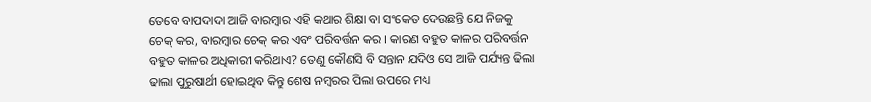ତେବେ ବାପଦାଦା ଆଜି ବାରମ୍ବାର ଏହି କଥାର ଶିକ୍ଷା ବା ସଂକେତ ଦେଉଛନ୍ତି ଯେ ନିଜକୁ ଚେକ୍ କର, ବାରମ୍ବାର ଚେକ୍ କର ଏବଂ ପରିବର୍ତ୍ତନ କର । କାରଣ ବହୁତ କାଳର ପରିବର୍ତ୍ତନ ବହୁତ କାଳର ଅଧିକାରୀ କରିଥାଏ? ତେଣୁ କୌଣସି ବି ସନ୍ତାନ ଯଦିଓ ସେ ଆଜି ପର୍ଯ୍ୟନ୍ତ ଢିଲା ଢାଲା ପୁରୁଷାର୍ଥୀ ହୋଇଥିବ କିନ୍ତୁ ଶେଷ ନମ୍ବରର ପିଲା ଉପରେ ମଧ୍ୟ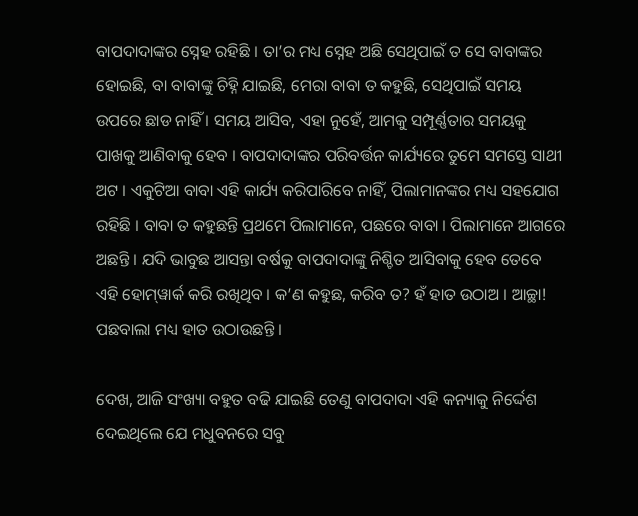ବାପଦାଦାଙ୍କର ସ୍ନେହ ରହିଛି । ତା’ର ମଧ୍ୟ ସ୍ନେହ ଅଛି ସେଥିପାଇଁ ତ ସେ ବାବାଙ୍କର ହୋଇଛି, ବା ବାବାଙ୍କୁ ଚିହ୍ନି ଯାଇଛି, ମେରା ବାବା ତ କହୁଛି, ସେଥିପାଇଁ ସମୟ ଉପରେ ଛାଡ ନାହିଁ । ସମୟ ଆସିବ, ଏହା ନୁହେଁ, ଆମକୁ ସମ୍ପୂର୍ଣ୍ଣତାର ସମୟକୁ ପାଖକୁ ଆଣିବାକୁ ହେବ । ବାପଦାଦାଙ୍କର ପରିବର୍ତ୍ତନ କାର୍ଯ୍ୟରେ ତୁମେ ସମସ୍ତେ ସାଥୀ ଅଟ । ଏକୁଟିଆ ବାବା ଏହି କାର୍ଯ୍ୟ କରିପାରିବେ ନାହିଁ, ପିଲାମାନଙ୍କର ମଧ୍ୟ ସହଯୋଗ ରହିଛି । ବାବା ତ କହୁଛନ୍ତି ପ୍ରଥମେ ପିଲାମାନେ, ପଛରେ ବାବା । ପିଲାମାନେ ଆଗରେ ଅଛନ୍ତି । ଯଦି ଭାବୁଛ ଆସନ୍ତା ବର୍ଷକୁ ବାପଦାଦାଙ୍କୁ ନିଶ୍ଚିତ ଆସିବାକୁ ହେବ ତେବେ ଏହି ହୋମ୍‌ୱାର୍କ କରି ରଖିଥିବ । କ’ଣ କହୁଛ, କରିବ ତ? ହଁ ହାତ ଉଠାଅ । ଆଚ୍ଛା! ପଛବାଲା ମଧ୍ୟ ହାତ ଉଠାଉଛନ୍ତି ।

ଦେଖ, ଆଜି ସଂଖ୍ୟା ବହୁତ ବଢି ଯାଇଛି ତେଣୁ ବାପଦାଦା ଏହି କନ୍ୟାକୁ ନିର୍ଦ୍ଦେଶ ଦେଇଥିଲେ ଯେ ମଧୁବନରେ ସବୁ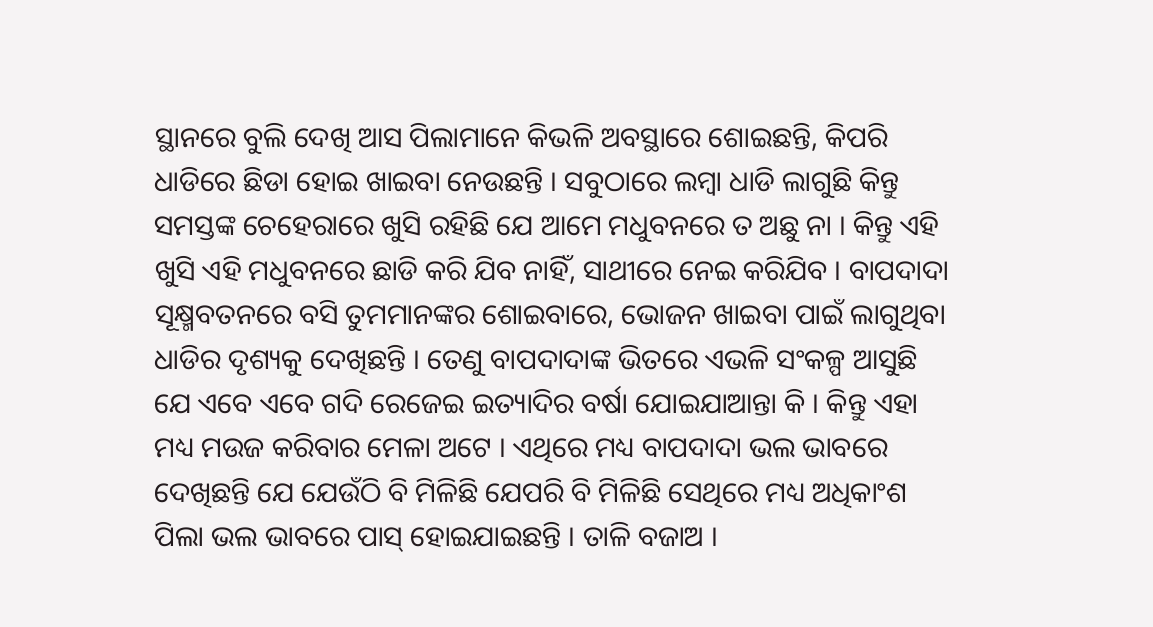ସ୍ଥାନରେ ବୁଲି ଦେଖି ଆସ ପିଲାମାନେ କିଭଳି ଅବସ୍ଥାରେ ଶୋଇଛନ୍ତି, କିପରି ଧାଡିରେ ଛିଡା ହୋଇ ଖାଇବା ନେଉଛନ୍ତି । ସବୁଠାରେ ଲମ୍ବା ଧାଡି ଲାଗୁଛି କିନ୍ତୁ ସମସ୍ତଙ୍କ ଚେହେରାରେ ଖୁସି ରହିଛି ଯେ ଆମେ ମଧୁବନରେ ତ ଅଛୁ ନା । କିନ୍ତୁ ଏହି ଖୁସି ଏହି ମଧୁବନରେ ଛାଡି କରି ଯିବ ନାହିଁ, ସାଥୀରେ ନେଇ କରିଯିବ । ବାପଦାଦା ସୂକ୍ଷ୍ମବତନରେ ବସି ତୁମମାନଙ୍କର ଶୋଇବାରେ, ଭୋଜନ ଖାଇବା ପାଇଁ ଲାଗୁଥିବା ଧାଡିର ଦୃଶ୍ୟକୁ ଦେଖିଛନ୍ତି । ତେଣୁ ବାପଦାଦାଙ୍କ ଭିତରେ ଏଭଳି ସଂକଳ୍ପ ଆସୁଛି ଯେ ଏବେ ଏବେ ଗଦି ରେଜେଇ ଇତ୍ୟାଦିର ବର୍ଷା ଯୋଇଯାଆନ୍ତା କି । କିନ୍ତୁ ଏହା ମଧ୍ୟ ମଉଜ କରିବାର ମେଳା ଅଟେ । ଏଥିରେ ମଧ୍ୟ ବାପଦାଦା ଭଲ ଭାବରେ ଦେଖିଛନ୍ତି ଯେ ଯେଉଁଠି ବି ମିଳିଛି ଯେପରି ବି ମିଳିଛି ସେଥିରେ ମଧ୍ୟ ଅଧିକାଂଶ ପିଲା ଭଲ ଭାବରେ ପାସ୍ ହୋଇଯାଇଛନ୍ତି । ତାଳି ବଜାଅ ।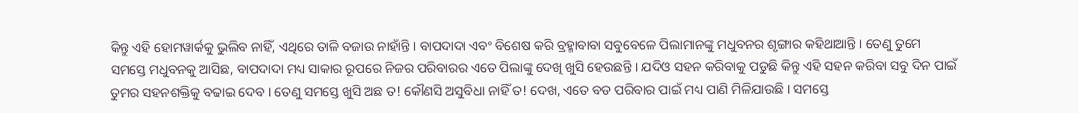କିନ୍ତୁ ଏହି ହୋମୱାର୍କକୁ ଭୁଲିବ ନାହିଁ, ଏଥିରେ ତାଳି ବଜାଉ ନାହାଁନ୍ତି । ବାପଦାଦା ଏବଂ ବିଶେଷ କରି ବ୍ରହ୍ମାବାବା ସବୁବେଳେ ପିଲାମାନଙ୍କୁ ମଧୁବନର ଶୃଙ୍ଗାର କହିଥାଆନ୍ତି । ତେଣୁ ତୁମେ ସମସ୍ତେ ମଧୁବନକୁ ଆସିଛ, ବାପଦାଦା ମଧ୍ୟ ସାକାର ରୂପରେ ନିଜର ପରିବାରର ଏତେ ପିଲାଙ୍କୁ ଦେଖି ଖୁସି ହେଉଛନ୍ତି । ଯଦିଓ ସହନ କରିବାକୁ ପଡୁଛି କିନ୍ତୁ ଏହି ସହନ କରିବା ସବୁ ଦିନ ପାଇଁ ତୁମର ସହନଶକ୍ତିକୁ ବଢାଇ ଦେବ । ତେଣୁ ସମସ୍ତେ ଖୁସି ଅଛ ତ! କୌଣସି ଅସୁବିଧା ନାହିଁ ତ! ଦେଖ, ଏତେ ବଡ ପରିବାର ପାଇଁ ମଧ୍ୟ ପାଣି ମିଳିଯାଉଛି । ସମସ୍ତେ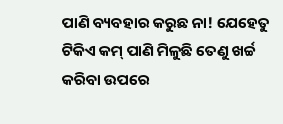ପାଣି ବ୍ୟବହାର କରୁଛ ନା! ଯେହେତୁ ଟିକିଏ କମ୍ ପାଣି ମିଳୁଛି ତେଣୁ ଖର୍ଚ୍ଚ କରିବା ଉପରେ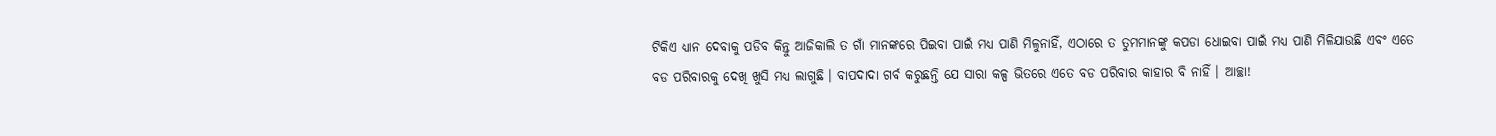ଟିକିଏ ଧ୍ୟାନ ଦେବାକୁ ପଡିବ କିନ୍ତୁ ଆଜିକାଲି ତ ଗାଁ ମାନଙ୍କରେ ପିଇବା ପାଇଁ ମଧ୍ୟ ପାଣି ମିଳୁନାହିଁ, ଏଠାରେ ତ ତୁମମାନଙ୍କୁ କପଡା ଧୋଇବା ପାଇଁ ମଧ୍ୟ ପାଣି ମିଳିଯାଉଛି ଏବଂ ଏତେ ବଡ ପରିବାରକୁ ଦେଖି ଖୁସି ମଧ୍ୟ ଲାଗୁଛି । ବାପଦାଦା ଗର୍ବ କରୁଛନ୍ତି ଯେ ସାରା କଳ୍ପ ଭିତରେ ଏତେ ବଡ ପରିବାର କାହାର ବି ନାହିଁ । ଆଚ୍ଛା!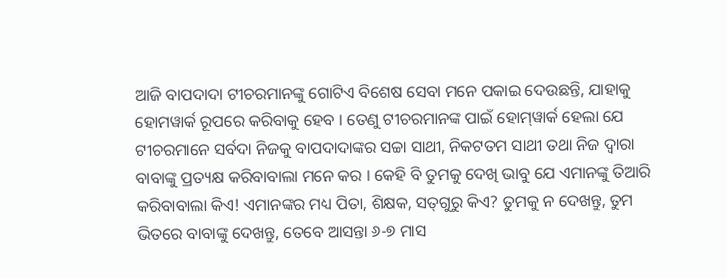ଆଜି ବାପଦାଦା ଟୀଚରମାନଙ୍କୁ ଗୋଟିଏ ବିଶେଷ ସେବା ମନେ ପକାଇ ଦେଉଛନ୍ତି, ଯାହାକୁ ହୋମୱାର୍କ ରୂପରେ କରିବାକୁ ହେବ । ତେଣୁ ଟୀଚରମାନଙ୍କ ପାଇଁ ହୋମ୍‌ୱାର୍କ ହେଲା ଯେ ଟୀଚରମାନେ ସର୍ବଦା ନିଜକୁ ବାପଦାଦାଙ୍କର ସଚ୍ଚା ସାଥୀ, ନିକଟତମ ସାଥୀ ତଥା ନିଜ ଦ୍ୱାରା ବାବାଙ୍କୁ ପ୍ରତ୍ୟକ୍ଷ କରିବାବାଲା ମନେ କର । କେହି ବି ତୁମକୁ ଦେଖି ଭାବୁ ଯେ ଏମାନଙ୍କୁ ତିଆରି କରିବାବାଲା କିଏ! ଏମାନଙ୍କର ମଧ୍ୟ ପିତା, ଶିକ୍ଷକ, ସତ୍‌ଗୁରୁ କିଏ? ତୁମକୁ ନ ଦେଖନ୍ତୁ, ତୁମ ଭିତରେ ବାବାଙ୍କୁ ଦେଖନ୍ତୁ, ତେବେ ଆସନ୍ତା ୬-୭ ମାସ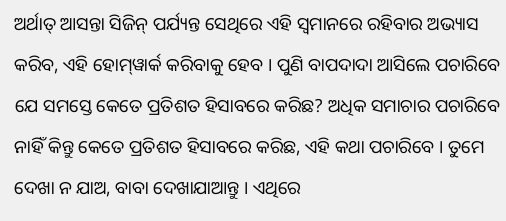ଅର୍ଥାତ୍ ଆସନ୍ତା ସିଜିନ୍ ପର୍ଯ୍ୟନ୍ତ ସେଥିରେ ଏହି ସ୍ୱମାନରେ ରହିବାର ଅଭ୍ୟାସ କରିବ, ଏହି ହୋମ୍‌ୱାର୍କ କରିବାକୁ ହେବ । ପୁଣି ବାପଦାଦା ଆସିଲେ ପଚାରିବେ ଯେ ସମସ୍ତେ କେତେ ପ୍ରତିଶତ ହିସାବରେ କରିଛ? ଅଧିକ ସମାଚାର ପଚାରିବେ ନାହିଁ କିନ୍ତୁ କେତେ ପ୍ରତିଶତ ହିସାବରେ କରିଛ, ଏହି କଥା ପଚାରିବେ । ତୁମେ ଦେଖା ନ ଯାଅ, ବାବା ଦେଖାଯାଆନ୍ତୁ । ଏଥିରେ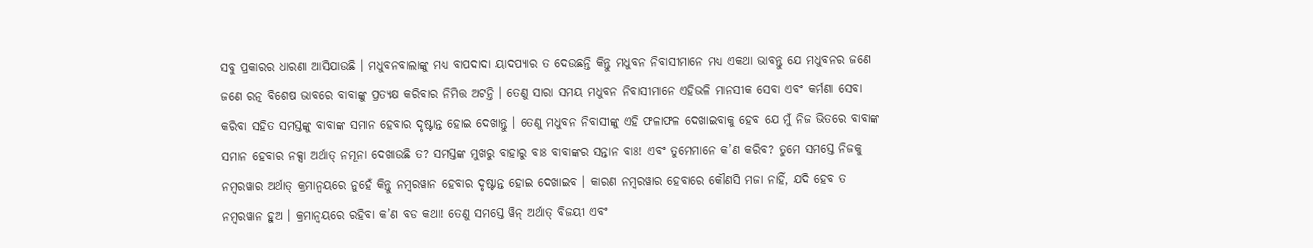ସବୁ ପ୍ରକାରର ଧାରଣା ଆସିଯାଉଛି । ମଧୁବନବାଲାଙ୍କୁ ମଧ୍ୟ ବାପଦାଦା ୟାଦପ୍ୟାର ତ ଦେଉଛନ୍ତି କିନ୍ତୁ ମଧୁବନ ନିବାସୀମାନେ ମଧ୍ୟ ଏକଥା ଭାବନ୍ତୁ ଯେ ମଧୁବନର ଜଣେ ଜଣେ ରତ୍ନ ବିଶେଷ ଭାବରେ ବାବାଙ୍କୁ ପ୍ରତ୍ୟକ୍ଷ କରିବାର ନିମିତ୍ତ ଅଟନ୍ତି । ତେଣୁ ସାରା ସମୟ ମଧୁବନ ନିବାସୀମାନେ ଏହିଭଳି ମାନସୀକ ସେବା ଏବଂ କର୍ମଣା ସେବା କରିବା ସହିତ ସମସ୍ତଙ୍କୁ ବାବାଙ୍କ ସମାନ ହେବାର ଦୃଷ୍ଟାନ୍ତ ହୋଇ ଦେଖାନ୍ତୁ । ତେଣୁ ମଧୁବନ ନିବାସୀଙ୍କୁ ଏହି ଫଳାଫଳ ଦେଖାଇବାକୁ ହେବ ଯେ ମୁଁ ନିଜ ଭିତରେ ବାବାଙ୍କ ସମାନ ହେବାର ନକ୍ସା ଅର୍ଥାତ୍ ନମୂନା ଦେଖାଉଛି ତ? ସମସ୍ତଙ୍କ ମୁଖରୁ ବାହାରୁ ବାଃ ବାବାଙ୍କର ସନ୍ତାନ ବାଃ! ଏବଂ ତୁମେମାନେ କ’ଣ କରିବ? ତୁମେ ସମସ୍ତେ ନିଜକୁ ନମ୍ବରୱାର ଅର୍ଥାତ୍ କ୍ରମାନ୍ୱୟରେ ନୁହେଁ କିନ୍ତୁ ନମ୍ବରୱାନ ହେବାର ଦୃଷ୍ଟାନ୍ତ ହୋଇ ଦେଖାଇବ । କାରଣ ନମ୍ବରୱାର ହେବାରେ କୌଣସି ମଜା ନାହିଁ, ଯଦି ହେବ ତ ନମ୍ବରୱାନ ହୁଅ । କ୍ରମାନ୍ୱୟରେ ରହିବା କ’ଣ ବଡ କଥା! ତେଣୁ ସମସ୍ତେ ୱିନ୍ ଅର୍ଥାତ୍ ବିଜୟୀ ଏବଂ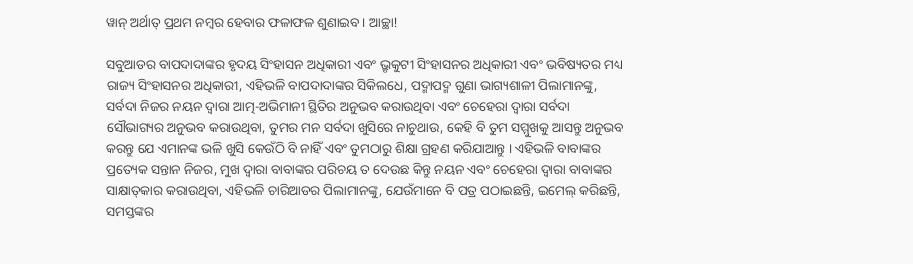ୱାନ୍ ଅର୍ଥାତ୍ ପ୍ରଥମ ନମ୍ବର ହେବାର ଫଳାଫଳ ଶୁଣାଇବ । ଆଚ୍ଛା!

ସବୁଆଡର ବାପଦାଦାଙ୍କର ହୃଦୟ ସିଂହାସନ ଅଧିକାରୀ ଏବଂ ଭ୍ରୃକୁଟୀ ସିଂହାସନର ଅଧିକାରୀ ଏବଂ ଭବିଷ୍ୟତର ମଧ୍ୟ ରାଜ୍ୟ ସିଂହାସନର ଅଧିକାରୀ, ଏହିଭଳି ବାପଦାଦାଙ୍କର ସିକିଲଧେ, ପଦ୍ମାପଦ୍ମ ଗୁଣା ଭାଗ୍ୟଶାଳୀ ପିଲାମାନଙ୍କୁ, ସର୍ବଦା ନିଜର ନୟନ ଦ୍ୱାରା ଆତ୍ମ-ଅଭିମାନୀ ସ୍ଥିତିର ଅନୁଭବ କରାଉଥିବା ଏବଂ ଚେହେରା ଦ୍ୱାରା ସର୍ବଦା ସୌଭାଗ୍ୟର ଅନୁଭବ କରାଉଥିବା, ତୁମର ମନ ସର୍ବଦା ଖୁସିରେ ନାଚୁଥାଉ, କେହି ବି ତୁମ ସମ୍ମୁଖକୁ ଆସନ୍ତୁ ଅନୁଭବ କରନ୍ତୁ ଯେ ଏମାନଙ୍କ ଭଳି ଖୁସି କେଉଁଠି ବି ନାହିଁ ଏବଂ ତୁମଠାରୁ ଶିକ୍ଷା ଗ୍ରହଣ କରିଯାଆନ୍ତୁ । ଏହିଭଳି ବାବାଙ୍କର ପ୍ରତ୍ୟେକ ସନ୍ତାନ ନିଜର, ମୁଖ ଦ୍ୱାରା ବାବାଙ୍କର ପରିଚୟ ତ ଦେଉଛ କିନ୍ତୁ ନୟନ ଏବଂ ଚେହେରା ଦ୍ୱାରା ବାବାଙ୍କର ସାକ୍ଷାତ୍‌କାର କରାଉଥିବା, ଏହିଭଳି ଚାରିଆଡର ପିଲାମାନଙ୍କୁ, ଯେଉଁମାନେ ବି ପତ୍ର ପଠାଇଛନ୍ତି, ଇମେଲ୍ କରିଛନ୍ତି, ସମସ୍ତଙ୍କର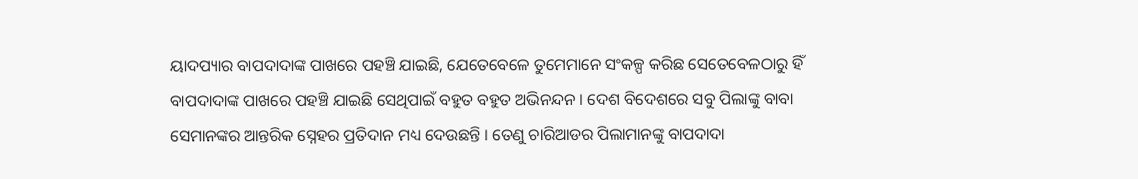ୟାଦପ୍ୟାର ବାପଦାଦାଙ୍କ ପାଖରେ ପହଞ୍ଚି ଯାଇଛି, ଯେତେବେଳେ ତୁମେମାନେ ସଂକଳ୍ପ କରିଛ ସେତେବେଳଠାରୁ ହିଁ ବାପଦାଦାଙ୍କ ପାଖରେ ପହଞ୍ଚି ଯାଇଛି ସେଥିପାଇଁ ବହୁତ ବହୁତ ଅଭିନନ୍ଦନ । ଦେଶ ବିଦେଶରେ ସବୁ ପିଲାଙ୍କୁ ବାବା ସେମାନଙ୍କର ଆନ୍ତରିକ ସ୍ନେହର ପ୍ରତିଦାନ ମଧ୍ୟ ଦେଉଛନ୍ତି । ତେଣୁ ଚାରିଆଡର ପିଲାମାନଙ୍କୁ ବାପଦାଦା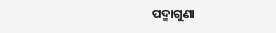ପଦ୍ମାଗୁଣା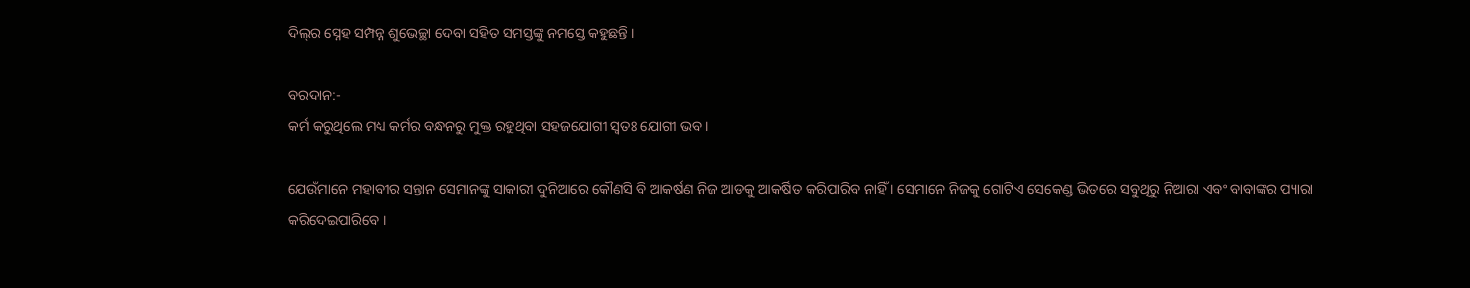ଦିଲ୍‌ର ସ୍ନେହ ସମ୍ପନ୍ନ ଶୁଭେଚ୍ଛା ଦେବା ସହିତ ସମସ୍ତଙ୍କୁ ନମସ୍ତେ କହୁଛନ୍ତି ।

ବରଦାନ:-
କର୍ମ କରୁଥିଲେ ମଧ୍ୟ କର୍ମର ବନ୍ଧନରୁ ମୁକ୍ତ ରହୁଥିବା ସହଜଯୋଗୀ ସ୍ୱତଃ ଯୋଗୀ ଭବ ।

ଯେଉଁମାନେ ମହାବୀର ସନ୍ତାନ ସେମାନଙ୍କୁ ସାକାରୀ ଦୁନିଆରେ କୌଣସି ବି ଆକର୍ଷଣ ନିଜ ଆଡକୁ ଆକର୍ଷିତ କରିପାରିବ ନାହିଁ । ସେମାନେ ନିଜକୁ ଗୋଟିଏ ସେକେଣ୍ଡ ଭିତରେ ସବୁଥିରୁ ନିଆରା ଏବଂ ବାବାଙ୍କର ପ୍ୟାରା କରିଦେଇପାରିବେ ।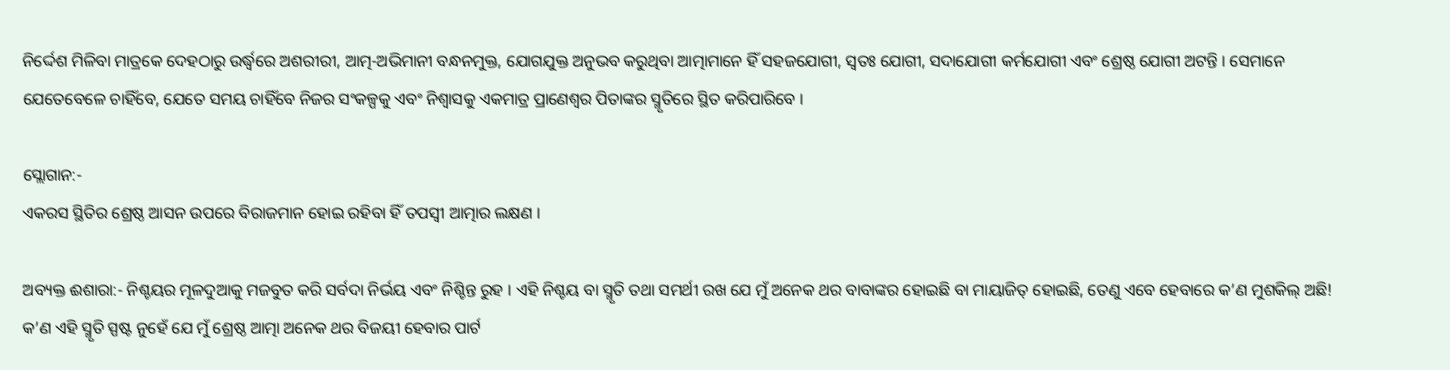ନିର୍ଦ୍ଦେଶ ମିଳିବା ମାତ୍ରକେ ଦେହଠାରୁ ଉର୍ଦ୍ଧ୍ୱରେ ଅଶରୀରୀ, ଆତ୍ମ-ଅଭିମାନୀ ବନ୍ଧନମୁକ୍ତ, ଯୋଗଯୁକ୍ତ ଅନୁଭବ କରୁଥିବା ଆତ୍ମାମାନେ ହିଁ ସହଜଯୋଗୀ, ସ୍ୱତଃ ଯୋଗୀ, ସଦାଯୋଗୀ କର୍ମଯୋଗୀ ଏବଂ ଶ୍ରେଷ୍ଠ ଯୋଗୀ ଅଟନ୍ତି । ସେମାନେ ଯେତେବେଳେ ଚାହିଁବେ, ଯେତେ ସମୟ ଚାହିଁବେ ନିଜର ସଂକଳ୍ପକୁ ଏବଂ ନିଶ୍ୱାସକୁ ଏକମାତ୍ର ପ୍ରାଣେଶ୍ୱର ପିତାଙ୍କର ସ୍ମୃତିରେ ସ୍ଥିତ କରିପାରିବେ ।

ସ୍ଲୋଗାନ:-
ଏକରସ ସ୍ଥିତିର ଶ୍ରେଷ୍ଠ ଆସନ ଉପରେ ବିରାଜମାନ ହୋଇ ରହିବା ହିଁ ତପସ୍ୱୀ ଆତ୍ମାର ଲକ୍ଷଣ ।

ଅବ୍ୟକ୍ତ ଈଶାରା:- ନିଶ୍ଚୟର ମୂଳଦୁଆକୁ ମଜବୁତ କରି ସର୍ବଦା ନିର୍ଭୟ ଏବଂ ନିଶ୍ଚିନ୍ତ ରୁହ । ଏହି ନିଶ୍ଚୟ ବା ସ୍ମୃତି ତଥା ସମର୍ଥୀ ରଖ ଯେ ମୁଁ ଅନେକ ଥର ବାବାଙ୍କର ହୋଇଛି ବା ମାୟାଜିତ୍ ହୋଇଛି, ତେଣୁ ଏବେ ହେବାରେ କ’ଣ ମୁଶକିଲ୍ ଅଛି! କ’ଣ ଏହି ସ୍ମୃତି ସ୍ପଷ୍ଟ ନୁହେଁ ଯେ ମୁଁ ଶ୍ରେଷ୍ଠ ଆତ୍ମା ଅନେକ ଥର ବିଜୟୀ ହେବାର ପାର୍ଟ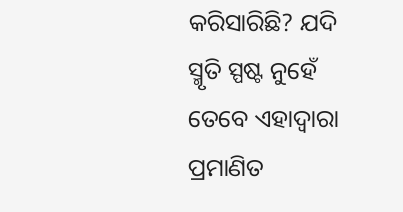କରିସାରିଛି? ଯଦି ସ୍ମୃତି ସ୍ପଷ୍ଟ ନୁହେଁ ତେବେ ଏହାଦ୍ୱାରା ପ୍ରମାଣିତ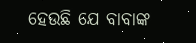ହେଉଛି ଯେ ବାବାଙ୍କ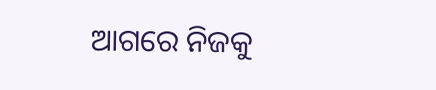ଆଗରେ ନିଜକୁ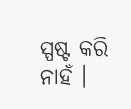ସ୍ପଷ୍ଟ କରି ନାହଁ ।